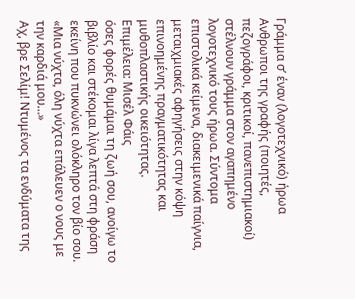Γράμμα σ’ έναν (λογοτεχνικό) ήρωα
Ανθρωποι της γραφής (ποιητές, πεζογράφοι, κριτικοί, πανεπιστημιακοί) στέλνουν γράμμα στον αγαπημένο λογοτεχνικό τους ήρωα. Σύντομα επιστολικά κείμενα, διακειμενικά παίγνια, μεταιχμιακές αφηγήσεις στην κόψη επινοημένης πραγματικότητας και μυθοπλαστικής οικειότητας.
Επιμέλεια: Μισέλ Φάις
όσες φορές θυμάμαι τη ζωή σου, ανοίγω το βιβλίο και στέκομαι λίγα λεπτά στη φράση εκείνη που πυκνώνει ολόκληρο τον βίο σου. «Μια νύχτα, όλη νύχτα επάλευεν ο νους με την καρδιά μου…»
Αχ, βρε Σελίμ! Ντυμένος τα ενδύματα της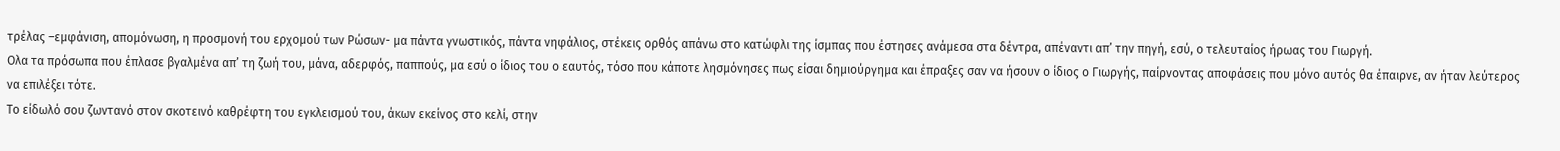τρέλας –εμφάνιση, απομόνωση, η προσμονή του ερχομού των Ρώσων- μα πάντα γνωστικός, πάντα νηφάλιος, στέκεις ορθός απάνω στο κατώφλι της ίσμπας που έστησες ανάμεσα στα δέντρα, απέναντι απ’ την πηγή, εσύ, ο τελευταίος ήρωας του Γιωργή.
Ολα τα πρόσωπα που έπλασε βγαλμένα απ’ τη ζωή του, μάνα, αδερφός, παππούς, μα εσύ ο ίδιος του ο εαυτός, τόσο που κάποτε λησμόνησες πως είσαι δημιούργημα και έπραξες σαν να ήσουν ο ίδιος ο Γιωργής, παίρνοντας αποφάσεις που μόνο αυτός θα έπαιρνε, αν ήταν λεύτερος να επιλέξει τότε.
Το είδωλό σου ζωντανό στον σκοτεινό καθρέφτη του εγκλεισμού του, άκων εκείνος στο κελί, στην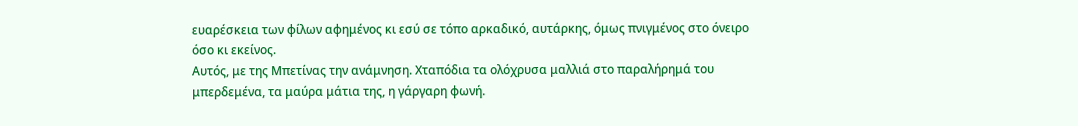ευαρέσκεια των φίλων αφημένος κι εσύ σε τόπο αρκαδικό, αυτάρκης, όμως πνιγμένος στο όνειρο όσο κι εκείνος.
Αυτός, με της Μπετίνας την ανάμνηση. Χταπόδια τα ολόχρυσα μαλλιά στο παραλήρημά του μπερδεμένα, τα μαύρα μάτια της, η γάργαρη φωνή.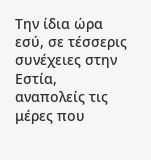Την ίδια ώρα εσύ, σε τέσσερις συνέχειες στην Εστία, αναπολείς τις μέρες που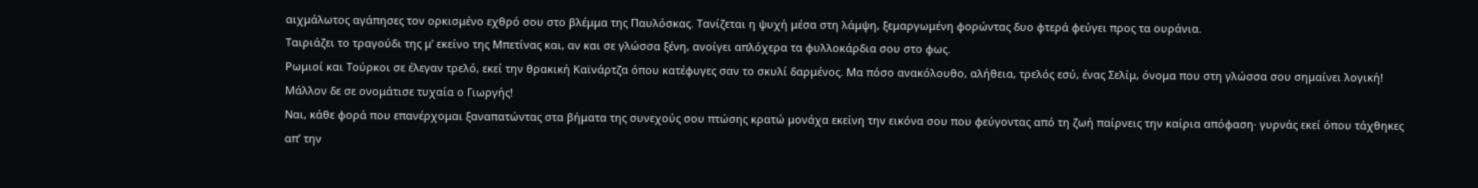αιχμάλωτος αγάπησες τον ορκισμένο εχθρό σου στο βλέμμα της Παυλόσκας. Τανίζεται η ψυχή μέσα στη λάμψη, ξεμαργωμένη φορώντας δυο φτερά φεύγει προς τα ουράνια.
Ταιριάζει το τραγούδι της μ’ εκείνο της Μπετίνας και, αν και σε γλώσσα ξένη, ανοίγει απλόχερα τα φυλλοκάρδια σου στο φως.
Ρωμιοί και Τούρκοι σε έλεγαν τρελό, εκεί την θρακική Καϊνάρτζα όπου κατέφυγες σαν το σκυλί δαρμένος. Μα πόσο ανακόλουθο, αλήθεια, τρελός εσύ, ένας Σελίμ, όνομα που στη γλώσσα σου σημαίνει λογική! Μάλλον δε σε ονομάτισε τυχαία ο Γιωργής!
Ναι, κάθε φορά που επανέρχομαι ξαναπατώντας στα βήματα της συνεχούς σου πτώσης κρατώ μονάχα εκείνη την εικόνα σου που φεύγοντας από τη ζωή παίρνεις την καίρια απόφαση· γυρνάς εκεί όπου τάχθηκες απ’ την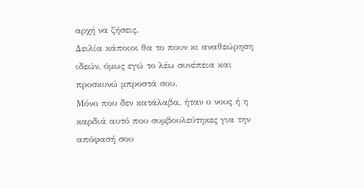αρχή να ζήσεις.
Δειλία κάποιοι θα το πουν κι αναθεώρηση ιδεών, όμως εγώ το λέω συνέπεια και προσκυνώ μπροστά σου.
Μόνο που δεν κατάλαβα, ήταν ο νους ή η καρδιά αυτό που συμβουλεύτηκες για την απόφασή σου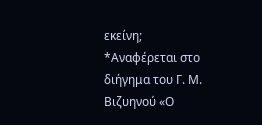εκείνη;
*Αναφέρεται στο διήγημα του Γ. Μ. Βιζυηνού «Ο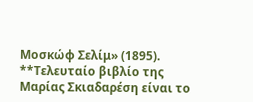Μοσκώφ Σελίμ» (1895).
**Τελευταίο βιβλίο της Μαρίας Σκιαδαρέση είναι το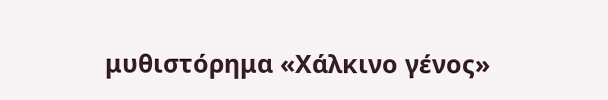μυθιστόρημα «Χάλκινο γένος»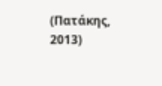(Πατάκης, 2013)